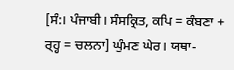[ਸੰ:। ਪੰਜਾਬੀ। ਸੰਸਕ੍ਰਿਤ, ਕਪਿ = ਕੰਬਣਾ + ਰ੍ਹ੍ਹ = ਚਲਨਾ] ਘੁੰਮਣ ਘੇਰ। ਯਥਾ-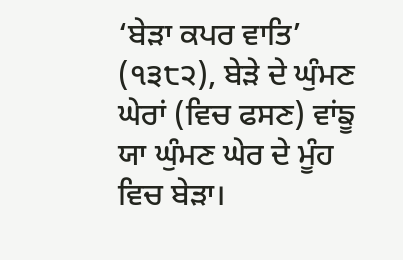‘ਬੇੜਾ ਕਪਰ ਵਾਤਿ’ (੧੩੮੨), ਬੇੜੇ ਦੇ ਘੁੰਮਣ ਘੇਰਾਂ (ਵਿਚ ਫਸਣ) ਵਾਂਙੂ ਯਾ ਘੁੰਮਣ ਘੇਰ ਦੇ ਮੂੰਹ ਵਿਚ ਬੇੜਾ।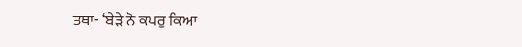ਤਥਾ- ‘ਬੇੜੇ ਨੋ ਕਪਰੁ ਕਿਆ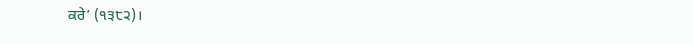ਕਰੇ’ (੧੩੮੨)।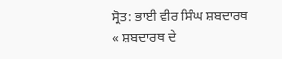ਸ੍ਰੋਤ: ਭਾਈ ਵੀਰ ਸਿੰਘ ਸ਼ਬਦਾਰਥ
« ਸ਼ਬਦਾਰਥ ਦੇ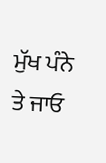ਮੁੱਖ ਪੰਨੇ ਤੇ ਜਾਓ